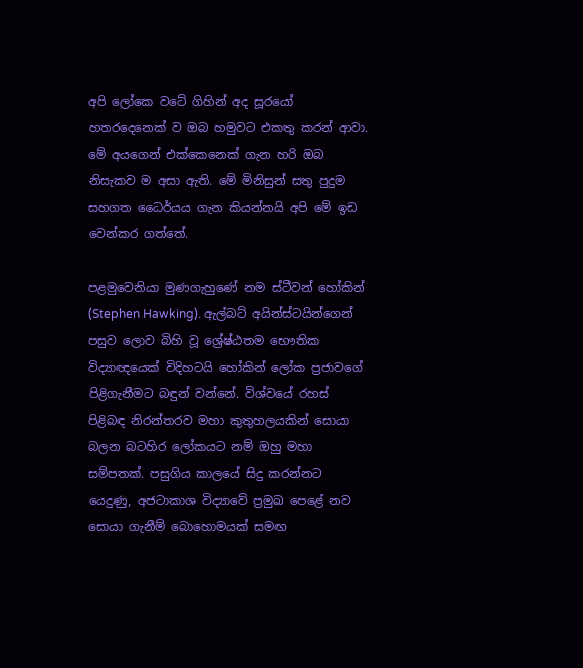අපි ලෝකෙ වටේ ගිහින් අද සූරයෝ හතරදෙනෙක් ව ඔබ හමුවට එකතු කරන් ආවා. මේ අයගෙන් එක්කෙනෙක් ගැන හරි ඔබ නිසැකව ම අසා ඇති. මේ මිනිසුන් සතු පුදුම සහගත ධෛර්යය ගැන කියන්නයි අපි මේ ඉඩ වෙන්කර ගත්තේ.

පළමුවෙනියා මුණගැහුණේ නම ස්ටීවන් හෝකින් (Stephen Hawking). ඇල්බට් අයින්ස්ටයින්ගෙන් පසුව ලොව බිහි වූ ශ්‍රේෂ්ඨතම භෞතික විද්‍යාඥයෙක් විදිහටයි හෝකින් ලෝක ප්‍රජාවගේ පිළිගැනීමට බඳුන් වන්නේ. විශ්වයේ රහස් පිළිබඳ නිරන්තරව මහා කුතුහලයකින් සොයා බලන බටහිර ලෝකයට නම් ඔහු මහා සම්පතක්. පසුගිය කාලයේ සිදු කරන්නට යෙදුණු, අජටාකාශ විද්‍යාවේ ප්‍රමුඛ පෙළේ නව සොයා ගැනීම් බොහොමයක් සමඟ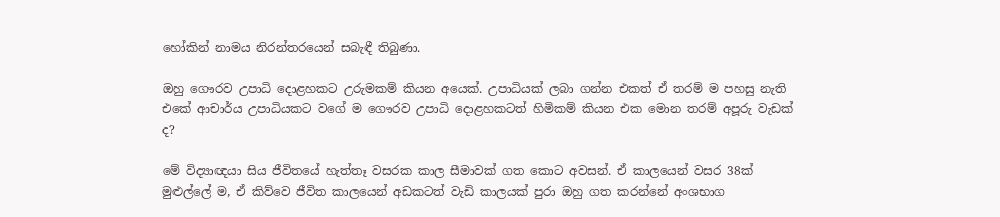හෝකින් නාමය නිරන්තරයෙන් සබැඳී තිබුණා.

ඔහු ගෞරව උපාධි දොළහකට උරුමකම් කියන අයෙක්. උපාධියක් ලබා ගන්න එකත් ඒ තරම් ම පහසු නැති එකේ ආචාර්ය උපාධියකට වගේ ම ගෞරව උපාධි දොළහකටත් හිමිකම් කියන එක මොන තරම් අපූරු වැඩක් ද?

මේ විද්‍යාඥයා සිය ජීවිතයේ හැත්තෑ වසරක කාල සීමාවක් ගත කොට අවසන්. ඒ කාලයෙන් වසර 38ක් මුළුල්ලේ ම, ඒ කිව්වෙ ජීවිත කාලයෙන් අඩකටත් වැඩි කාලයක් පුරා ඔහු ගත කරන්නේ අංශභාග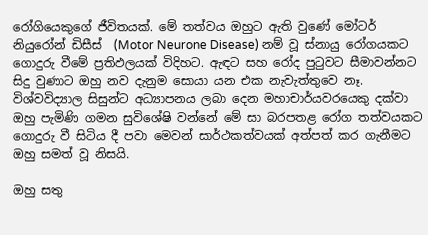රෝගියෙකුගේ ජීවිතයක්. මේ තත්වය ඔහුට ඇති වුණේ මෝටර් නියුරෝන් ඩිසීස්  (Motor Neurone Disease) නම් වූ ස්නායු රෝගයකට ගොදුරු වීමේ ප්‍රතිඵලයක් විදිහට. ඇඳට සහ රෝද පුටුවට සීමාවන්නට සිදු වුණාට ඔහු නව දැනුම සොයා යන එක නැවැත්තුවෙ නෑ. විශ්වවිද්‍යාල සිසුන්ට අධ්‍යාපනය ලබා දෙන මහාචාර්යවරයෙකු දක්වා ඔහු පැමිණි ගමන සුවිශේෂි වන්නේ මේ සා බරපතළ රෝග තත්වයකට ගොදුරු වී සිටිය දී පවා මෙවන් සාර්ථකත්වයක් අත්පත් කර ගැනීමට ඔහු සමත් වූ නිසයි.

ඔහු සතු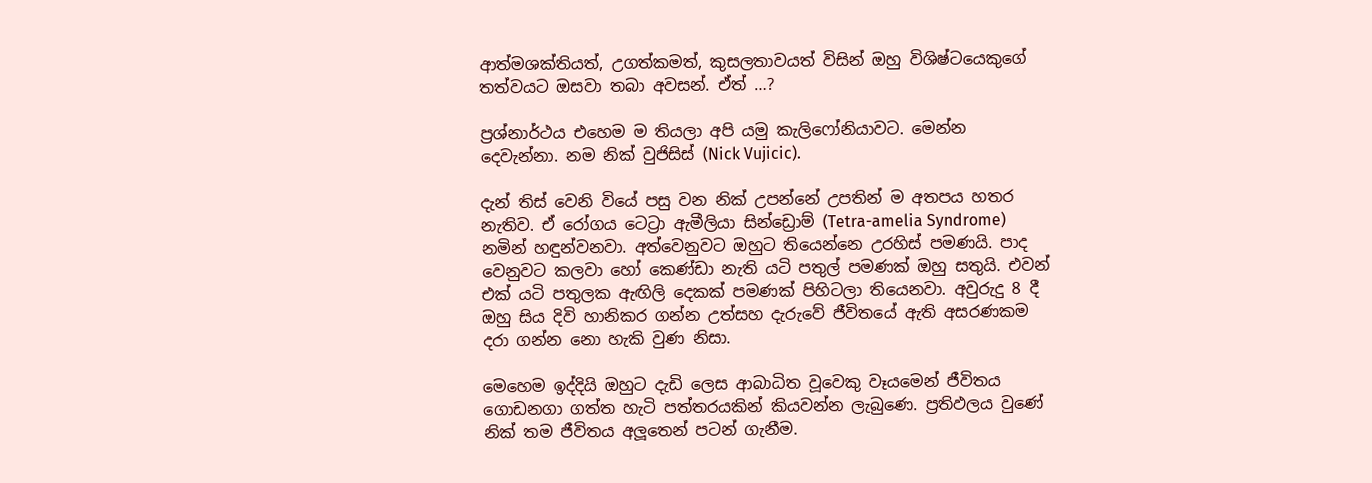ආත්මශක්තියත්, උගත්කමත්, කුසලතාවයත් විසින් ඔහු විශිෂ්ටයෙකුගේ තත්වයට ඔසවා තබා අවසන්. ඒත් …?

ප්‍රශ්නාර්ථය එහෙම ම තියලා අපි යමු කැලිෆෝනියාවට. මෙන්න දෙවැන්නා. නම නික් වුජිසිස් (Nick Vujicic).

දැන් තිස් වෙනි වියේ පසු වන නික් උපන්නේ උපතින් ම අතපය හතර නැතිව. ඒ රෝගය ටෙට්‍රා ඇමීලියා සින්ඩ්‍රොම් (Tetra-amelia Syndrome) නමින් හඳුන්වනවා. අත්වෙනුවට ඔහුට තියෙන්නෙ උරහිස් පමණයි. පාද වෙනුවට කලවා හෝ කෙණ්ඩා නැති යටි පතුල් පමණක් ඔහු සතුයි. එවන් එක් යටි පතුලක ඇඟිලි දෙකක් පමණක් පිහිටලා තියෙනවා. අවුරුදු 8 දී ඔහු සිය දිවි හානිකර ගන්න උත්සහ දැරුවේ ජීවිතයේ ඇති අසරණකම දරා ගන්න නො හැකි වුණ නිසා.

මෙහෙම ඉද්දියි ඔහුට දැඩි ලෙස ආබාධිත වූවෙකු වෑයමෙන් ජීවිතය ගොඩනගා ගත්ත හැටි පත්තරයකින් කියවන්න ලැබුණෙ. ප්‍රතිඵලය වුණේ නික් තම ජීවිතය අලූතෙන් පටන් ගැනීම.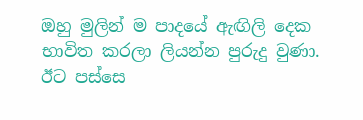ඔහු මුලින් ම පාදයේ ඇඟිලි දෙක භාවිත කරලා ලියන්න පුරුදු වුණා. ඊට පස්සෙ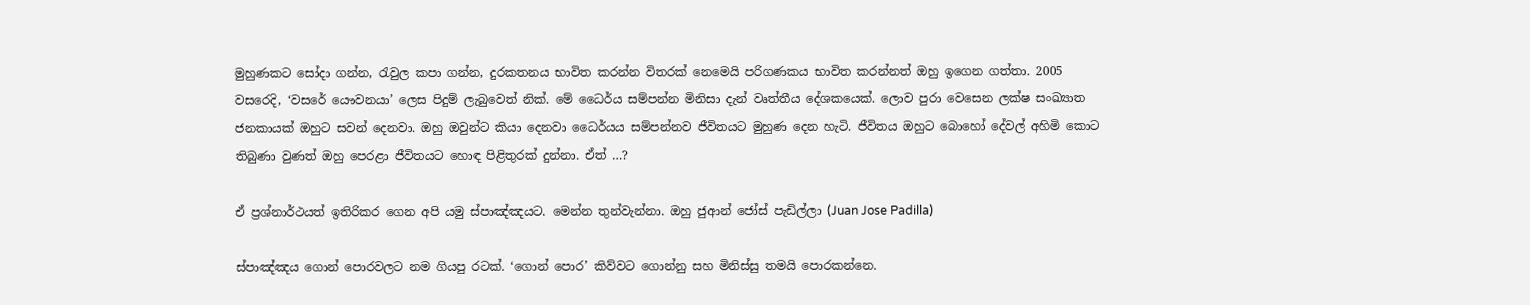මුහුණකට සෝදා ගන්න, රැවුල කපා ගන්න, දුරකතනය භාවිත කරන්න විතරක් නෙමෙයි පරිගණකය භාවිත කරන්නත් ඔහු ඉගෙන ගත්තා. 2005 වසරෙදි, ‘වසරේ යෞවනයා’ ලෙස පිදුම් ලැබුවෙත් නික්. මේ ධෛර්ය සම්පන්න මිනිසා දැන් වෘත්තීය දේශකයෙක්. ලොව පුරා වෙසෙන ලක්ෂ සංඛ්‍යාත ජනකායක් ඔහුට සවන් දෙනවා. ඔහු ඔවුන්ට කියා දෙනවා ධෛර්යය සම්පන්නව ජීවිතයට මුහුණ දෙන හැටි. ජීවිතය ඔහුට බොහෝ දේවල් අහිමි කොට තිබුණා වුණත් ඔහු පෙරළා ජීවිතයට හොඳ පිළිතුරක් දුන්නා. ඒත් …?

ඒ ප්‍රශ්නාර්ථයත් ඉතිරිකර ගෙන අපි යමු ස්පාඤ්ඤයට. මෙන්න තුන්වැන්නා. ඔහු ජුආන් ජෝස් පැඩිල්ලා (Juan Jose Padilla)

ස්පාඤ්ඤය ගොන් පොරවලට නම ගියපු රටක්. ‘ගොන් පොර’ කිව්වට ගොන්නු සහ මිනිස්සු තමයි පොරකන්නෙ.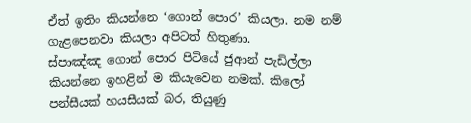ඒත් ඉතිං කියන්නෙ ‘ගොන් පොර’ කියලා. නම නම් ගැළපෙනවා කියලා අපිටත් හිතුණා.
ස්පාඤ්ඤ ගොන් පොර පිටියේ ජුආන් පැඩිල්ලා කියන්නෙ ඉහළින් ම කියැවෙන නමක්. කිලෝ පන්සීයක් හයසීයක් බර, තියුණු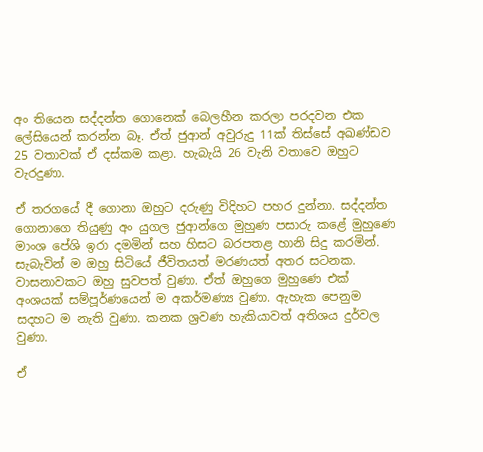අං තියෙන සද්දන්ත ගොනෙක් බෙලහීන කරලා පරදවන එක ලේසියෙන් කරන්න බෑ. ඒත් ජුආන් අවුරුදු 11ක් තිස්සේ අඛණ්ඩව 25 වතාවක් ඒ දස්කම කළා. හැබැයි 26 වැනි වතාවෙ ඔහුට වැරදුණා.

ඒ තරගයේ දී ගොනා ඔහුට දරුණු විදිහට පහර දුන්නා. සද්දන්ත ගොනාගෙ තියුණු අං යුගල ජුආන්ගෙ මුහුණ පසාරු කළේ මුහුණෙ මාංශ පේශි ඉරා දමමින් සහ හිසට බරපතළ හානි සිදු කරමින්. සැබැවින් ම ඔහු සිටියේ ජීවිතයත් මරණයත් අතර සටනක. වාසනාවකට ඔහු සුවපත් වුණා. ඒත් ඔහුගෙ මුහුණෙ එක් අංශයක් සම්පූර්ණයෙන් ම අකර්මණ්‍ය වුණා. ඇහැක පෙනුම සදහට ම නැති වුණා. කනක ශ්‍රවණ හැකියාවත් අතිශය දුර්වල වුණා.

ඒ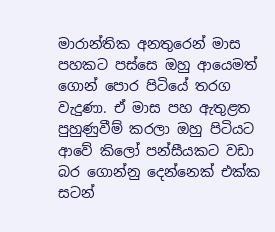මාරාන්තික අනතුරෙන් මාස පහකට පස්සෙ ඔහු ආයෙමත් ගොන් පොර පිටියේ තරග වැදුණා. ඒ මාස පහ ඇතුළත පුහුණුවීම් කරලා ඔහු පිටියට ආවේ කිලෝ පන්සීයකට වඩා බර ගොන්නු දෙන්නෙක් එක්ක සටන්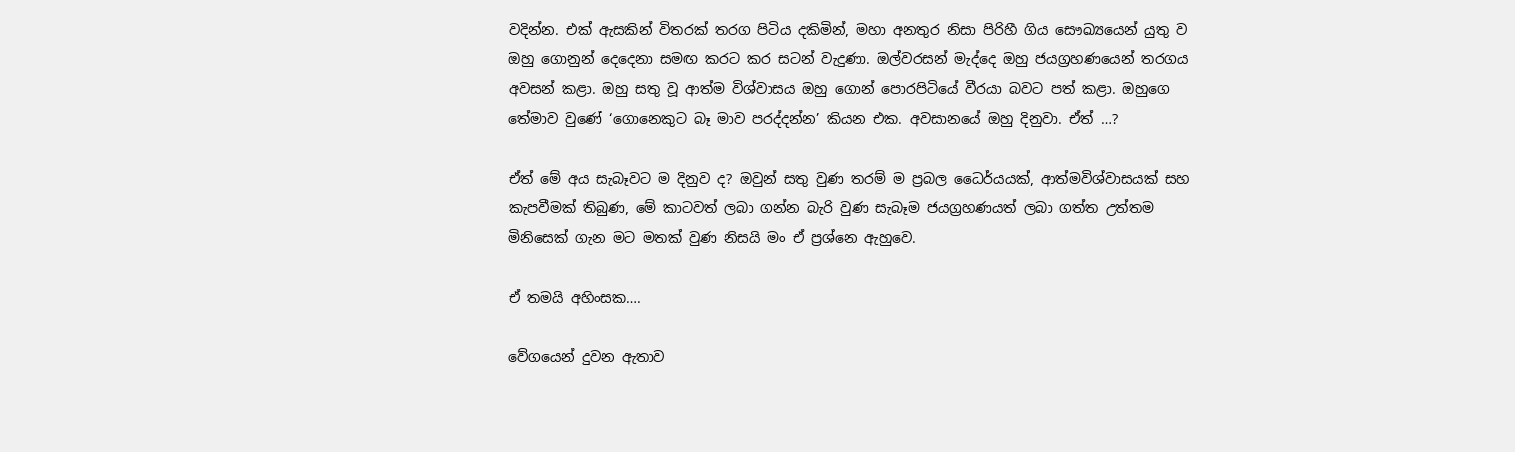වදින්න. එක් ඇසකින් විතරක් තරග පිටිය දකිමින්, මහා අනතුර නිසා පිරිහී ගිය සෞඛ්‍යයෙන් යුතු ව ඔහු ගොනුන් දෙදෙනා සමඟ කරට කර සටන් වැදුණා. ඔල්වරසන් මැද්දෙ ඔහු ජයග්‍රහණයෙන් තරගය අවසන් කළා. ඔහු සතු වූ ආත්ම විශ්වාසය ඔහු ගොන් පොරපිටියේ වීරයා බවට පත් කළා. ඔහුගෙ තේමාව වුණේ ‘ගොනෙකුට බෑ මාව පරද්දන්න’ කියන එක. අවසානයේ ඔහු දිනුවා. ඒත් …?

ඒත් මේ අය සැබෑවට ම දිනුව ද? ඔවුන් සතු වුණ තරම් ම ප්‍රබල ධෛර්යයක්, ආත්මවිශ්වාසයක් සහ කැපවීමක් තිබුණ, මේ කාටවත් ලබා ගන්න බැරි වුණ සැබෑම ජයග්‍රහණයත් ලබා ගත්ත උත්තම මිනිසෙක් ගැන මට මතක් වුණ නිසයි මං ඒ ප්‍රශ්නෙ ඇහුවෙ.

ඒ තමයි අහිංසක….

වේගයෙන් දුවන ඇතාව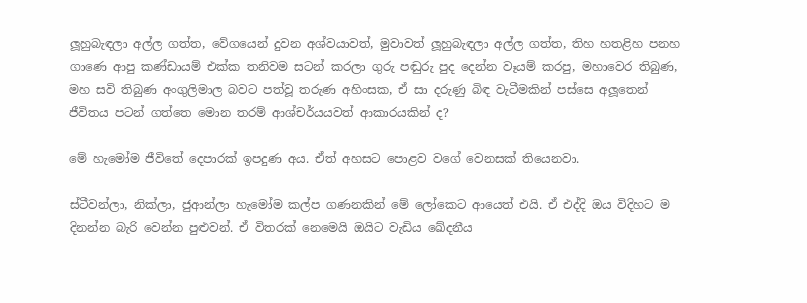ලූහුබැඳලා අල්ල ගත්ත, වේගයෙන් දුවන අශ්වයාවත්, මුවාවත් ලූහුබැඳලා අල්ල ගත්ත, තිහ හතළිහ පනහ ගාණෙ ආපු කණ්ඩායම් එක්ක තනිවම සටන් කරලා ගුරු පඬුරු පුද දෙන්න වෑයම් කරපු, මහාවෙර තිබුණ, මහ සවි තිබුණ අංගුලිමාල බවට පත්වූ තරුණ අහිංසක, ඒ සා දරුණු බිඳ වැටීමකින් පස්සෙ අලූතෙන් ජීවිතය පටන් ගත්තෙ මොන තරම් ආශ්චර්යයවත් ආකාරයකින් ද?

මේ හැමෝම ජීවිතේ දෙපාරක් ඉපදුණ අය. ඒත් අහසට පොළව වගේ වෙනසක් තියෙනවා.

ස්ටීවන්ලා, නික්ලා, ජුආන්ලා හැමෝම කල්ප ගණනකින් මේ ලෝකෙට ආයෙත් එයි. ඒ එද්දි ඔය විදිහට ම දිනන්න බැරි වෙන්න පුළුවන්. ඒ විතරක් නෙමෙයි ඔයිට වැඩිය ඛේදනීය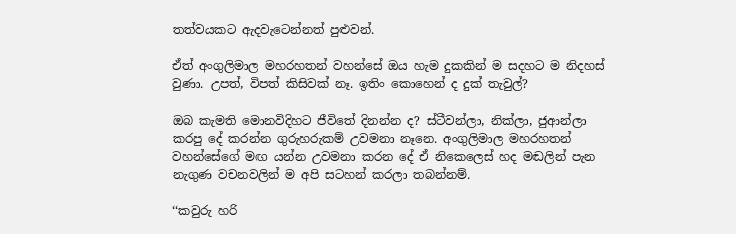තත්වයකට ඇදවැටෙන්නත් පුළුවන්.

ඒත් අංගුලිමාල මහරහතන් වහන්සේ ඔය හැම දුකකින් ම සදහට ම නිදහස් වුණා. උපත්, විපත් කිසිවක් නෑ. ඉතිං කොහෙන් ද දුක් තැවුල්?

ඔබ කැමති මොනවිදිහට ජීවිතේ දිනන්න ද? ස්ටීවන්ලා, නික්ලා, ජුආන්ලා කරපු දේ කරන්න ගුරුහරුකම් උවමනා නෑනෙ. අංගුලිමාල මහරහතන් වහන්සේගේ මඟ යන්න උවමනා කරන දේ ඒ නිකෙලෙස් හද මඬලින් පැන නැගුණ වචනවලින් ම අපි සටහන් කරලා තබන්නම්.

‘‘කවුරු හරි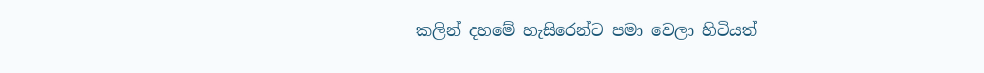කලින් දහමේ හැසිරෙන්ට පමා වෙලා හිටියත්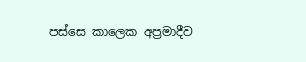පස්සෙ කාලෙක අප්‍රමාදීව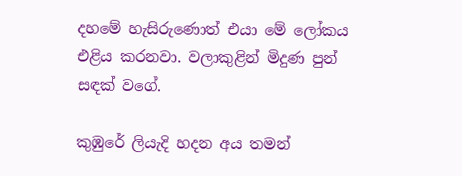දහමේ හැසිරුණොත් එයා මේ ලෝකය එළිය කරනවා. වලාකුළින් මිදුණ පුන් සඳක් වගේ.

කුඹුරේ ලියැදි හදන අය තමන්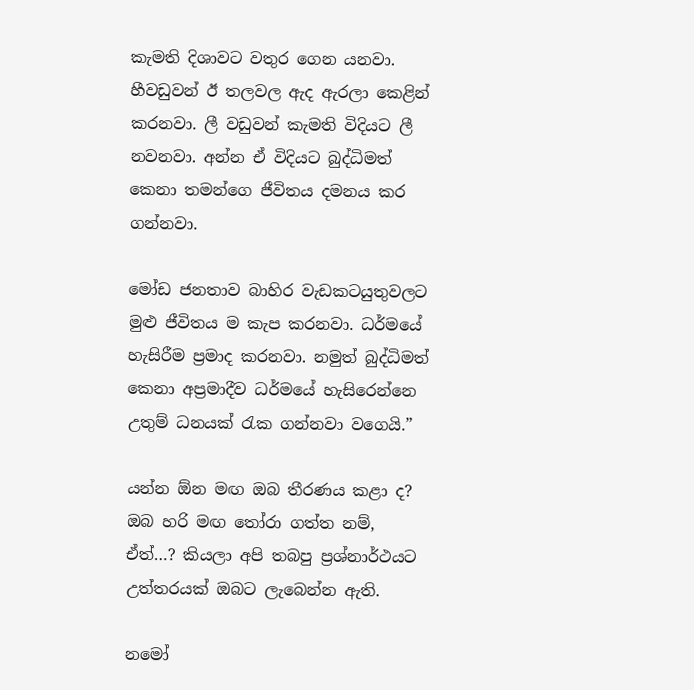කැමති දිශාවට වතුර ගෙන යනවා. හීවඩුවන් ඊ තලවල ඇද ඇරලා කෙළින් කරනවා. ලී වඩුවන් කැමති විදියට ලී නවනවා. අන්න ඒ විදියට බුද්ධිමත් කෙනා තමන්ගෙ ජීවිතය දමනය කර ගන්නවා.

මෝඩ ජනතාව බාහිර වැඩකටයුතුවලට මුළු ජීවිතය ම කැප කරනවා. ධර්මයේ හැසිරීම ප්‍රමාද කරනවා. නමුත් බුද්ධිමත් කෙනා අප්‍රමාදීව ධර්මයේ හැසිරෙන්නෙ උතුම් ධනයක් රැක ගන්නවා වගෙයි.”

යන්න ඕන මඟ ඔබ තීරණය කළා ද? ඔබ හරි මඟ තෝරා ගත්ත නම්, ඒත්…? කියලා අපි තබපු ප්‍රශ්නාර්ථයට උත්තරයක් ඔබට ලැබෙන්න ඇති.

නමෝ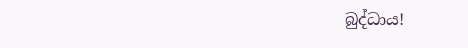බුද්ධාය!